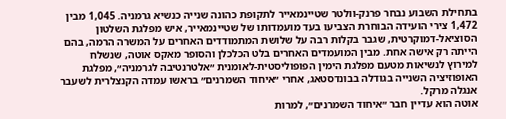בתחילת השבוע נבחר פרנק-וולטר שטיינמאייר לתקופת כהונה שנייה כנשיא גרמניה. 1,045 מבין 1,472 צירי הועידה הבוחרת הצביעו בעד מועמדותו של שטיינמאייר, איש מפלגת השלטון הסוציאל-דמוקרטית, שגבר בקלות רבה על שלושת המתמודדים האחרים על המשרה הרמה, בהם הייתה רק אישה אחת. מבין המועמדים האחרים בלט הכלכלן והסופר מאקס אוטה, שנשלח למירוץ לנשיאות מטעם מפלגת הימין הפופוליסטית-לאומנית ״אלטרנטיבה לגרמניה״, מפלגת האופוזיציה השנייה בגודלה בבונדסטאג, אחרי ״איחוד השמרנים״ בראשו עמדה הקנצלרית לשעבר אנגלה מרקל.
אוטה הוא עדיין חבר ״איחוד השמרנים״, למרות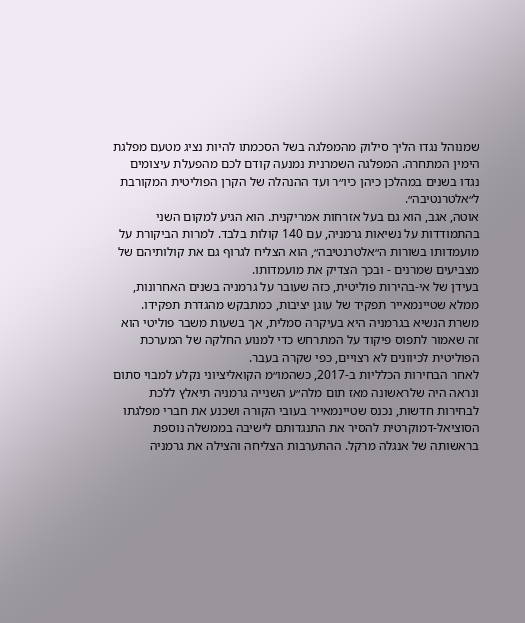שמנוהל נגדו הליך סילוק מהמפלגה בשל הסכמתו להיות נציג מטעם מפלגת הימין המתחרה. המפלגה השמרנית נמנעה קודם לכם מהפעלת עיצומים נגדו בשנים במהלכן כיהן כיו״ר ועד ההנהלה של הקרן הפוליטית המקורבת ל״אלטרנטיבה״.
אוטה, אגב, הוא גם בעל אזרחות אמריקנית. הוא הגיע למקום השני בהתמודדות על נשיאות גרמניה, עם 140 קולות בלבד. למרות הביקורת על מועמדותו בשורות ה״אלטרנטיבה״, הוא הצליח לגרוף גם את קולותיהם של מצביעים שמרנים - ובכך הצדיק את מועמדותו.
בעידן של אי-בהירות פוליטית, כזה שעובר על גרמניה בשנים האחרונות, ממלא שטיינמאייר תפקיד של עוגן יציבות, כמתבקש מהגדרת תפקידו. משרת הנשיא בגרמניה היא בעיקרה סמלית, אך בשעות משבר פוליטי הוא זה שאמור לתפוס פיקוד על המתרחש כדי למנוע החלקה של המערכת הפוליטית לכיוונים לא רצויים, כפי שקרה בעבר.
לאחר הבחירות הכלליות ב-2017, כשהמו״מ הקואליציוני נקלע למבוי סתום ונראה היה שלראשונה מאז תום מלה״ע השנייה גרמניה תיאלץ ללכת לבחירות חדשות, נכנס שטיינמאייר בעובי הקורה ושכנע את חברי מפלגתו הסוציאל-דמוקרטית להסיר את התנגדותם לישיבה בממשלה נוספת בראשותה של אנגלה מרקל. ההתערבות הצליחה והצילה את גרמניה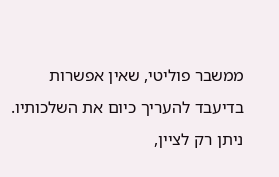ממשבר פוליטי, שאין אפשרות בדיעבד להעריך כיום את השלכותיו. ניתן רק לציין,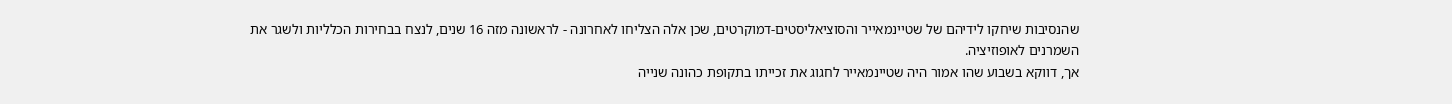שהנסיבות שיחקו לידיהם של שטיינמאייר והסוציאליסטים-דמוקרטים, שכן אלה הצליחו לאחרונה - לראשונה מזה 16 שנים, לנצח בבחירות הכלליות ולשגר את השמרנים לאופוזיציה.
אך, דווקא בשבוע שהו אמור היה שטיינמאייר לחגוג את זכייתו בתקופת כהונה שנייה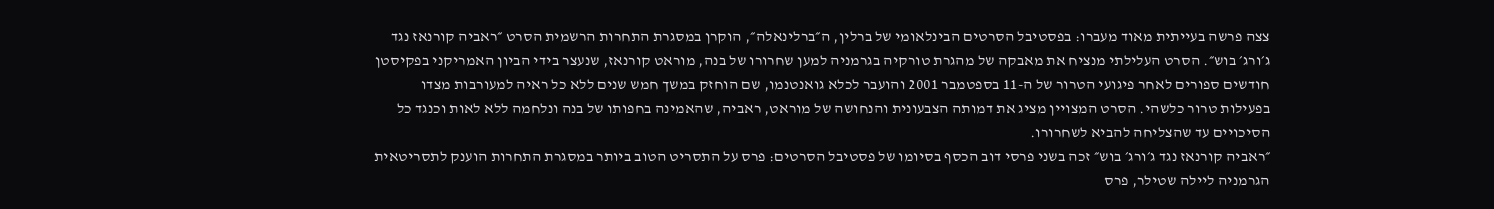צצה פרשה בעייתית מאוד מעברו: בפסטיבל הסרטים הבינלאומי של ברלין, ה״ברלינאלה״, הוקרן במסגרת התחרות הרשמית הסרט ״ראביה קורנאז נגד ג׳ורג׳ בוש״. הסרט העלילתי מנציח את מאבקה של מהגרת טורקיה בגרמניה למען שחרורו של בנה, מוראט קורנאז, שנעצר בידי הביון האמריקני בפקיסטן חודשים ספורים לאחר פיגועי הטרור של ה-11 בספטמבר 2001 והועבר לכלא גואנטנמו, שם הוחזק במשך חמש שנים ללא כל ראיה למעורבות מצדו בפעילות טרור כלשהי. הסרט המצויין מציג את דמותה הצבעונית והנחושה של מוראט, ראביה, שהאמינה בחפותו של בנה ונלחמה ללא לאות וכנגד כל הסיכויים עד שהצליחה להביא לשחרורו.
״ראביה קורנאז נגד ג׳ורג׳ בוש״ זכה בשני פרסי דוב הכסף בסיומו של פסטיבל הסרטים: פרס על התסריט הטוב ביותר במסגרת התחרות הוענק לתסריטאית הגרמניה ליילה שטילר, פרס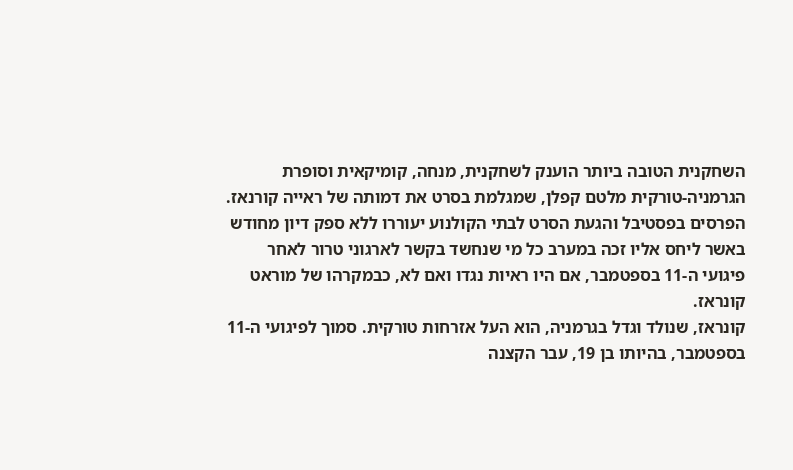השחקנית הטובה ביותר הוענק לשחקנית, מנחה, קומיקאית וסופרת הגרמניה-טורקית מלטם קפלן, שמגלמת בסרט את דמותה של ראייה קורנאז.
הפרסים בפסטיבל והגעת הסרט לבתי הקולנוע יעוררו ללא ספק דיון מחודש באשר ליחס אליו זכה במערב כל מי שנחשד בקשר לארגוני טרור לאחר פיגועי ה-11 בספטמבר, אם היו ראיות נגדו ואם לא, כבמקרהו של מוראט קונראז.
קונראז, שנולד וגדל בגרמניה, הוא העל אזרחות טורקית. סמוך לפיגועי ה-11 בספטמבר, בהיותו בן 19, עבר הקצנה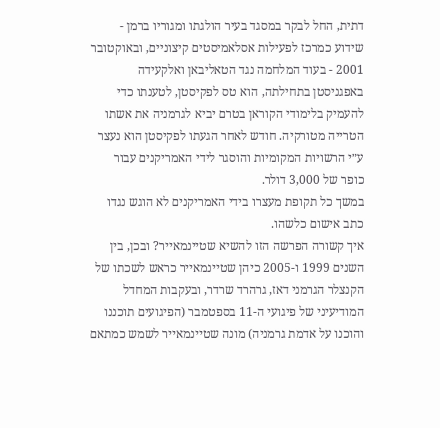דתית, החל לבקר במסגד בעיר הולגתו ומגוריו ברמן - שידוע כמרכז לפעילות אסלאמיסטים קיצוניים, ובאוקטובר 2001 - בעוד המלחמה נגד הטאליבאן ואלקעידה באפגניסטן בתחילתה, הוא טס לפקיסטן, לטענתו כדי להעמיק בלימודי הקוראן בטרם יביא לגרמניה את אשתו הטרייה מטורקיה. חודש לאחר הגעתו לפקיסטן הוא נעצר ע״י הרשויות המקומיות והוסגר לידי האמריקנים עבור כופר של 3,000 דולר.
במשך כל תקופת מעצרו בידי האמריקנים לא הוגש נגדו כתב אישום כלשהו.
איך קשורה הפרשה הזו להשיא שטיינמאייר? ובכן, בין השנים 1999 ו-2005 כיהן שטיינמאייר כראש לשכתו של הקנצלר הגרמני דאז, גרהרד שרדר, ובעקבות המחדל המודיעיני של פיגועי ה-11 בספטמבר (הפיגועים תוכננו והוכנו על אדמת גרמניה) מונה שטיינמאייר לשמש כמתאם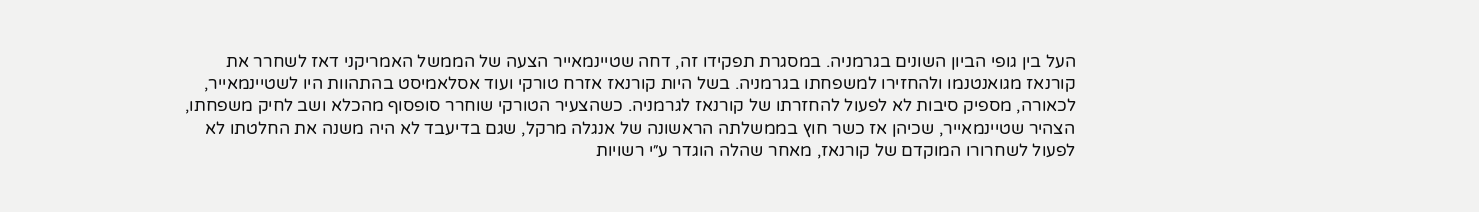העל בין גופי הביון השונים בגרמניה. במסגרת תפקידו זה, דחה שטיינמאייר הצעה של הממשל האמריקני דאז לשחרר את קורנאז מגואנטנמו ולהחזירו למשפחתו בגרמניה. בשל היות קורנאז אזרח טורקי ועוד אסלאמיסט בהתהוות היו לשטיינמאייר, לכאורה, מספיק סיבות לא לפעול להחזרתו של קורנאז לגרמניה. כשהצעיר הטורקי שוחרר סופסוף מהכלא ושב לחיק משפחתו, הצהיר שטיינמאייר, שכיהן אז כשר חוץ בממשלתה הראשונה של אנגלה מרקל, שגם בדיעבד לא היה משנה את החלטתו לא לפעול לשחרורו המוקדם של קורנאז, מאחר שהלה הוגדר ע״י רשויות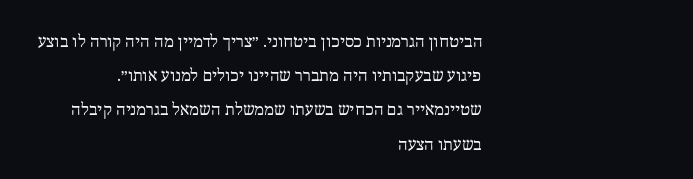הביטחון הגרמניות כסיכון ביטחוני. ״צריך לדמיין מה היה קורה לו בוצע פיגוע שבעקבותיו היה מתברר שהיינו יכולים למנוע אותו״.
שטיינמאייר גם הכחיש בשעתו שממשלת השמאל בגרמניה קיבלה בשעתו הצעה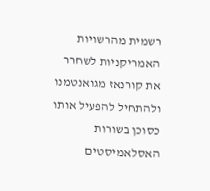רשמית מהרשויות האמריקניות לשחרר את קורנאז מגואנטמנו ולהתחיל להפעיל אותו כסוכן בשורות האסלאמיסטים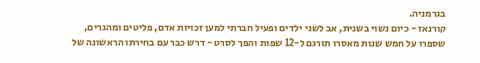בגרמניה.
קורנאז - כיום נשוי בשנית, אב לשני ילדים ופעיל חברתי למען זכויות אדם, פליטים ומהגרים, שספרו על חמש שנות מאסרו תורגם ל-12 שפות והפך לסרט - דרש כבר עם בחירתו הראשונה של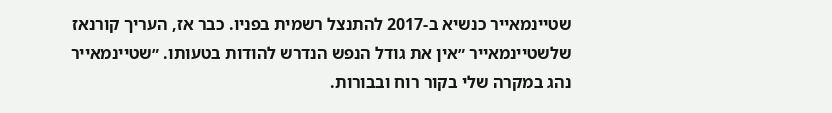שטיינמאייר כנשיא ב-2017 להתנצל רשמית בפניו. כבר אז, העריך קורנאז שלשטיינמאייר ״אין את גודל הנפש הנדרש להודות בטעותו. ״שטיינמאייר נהג במקרה שלי בקור רוח ובבורות.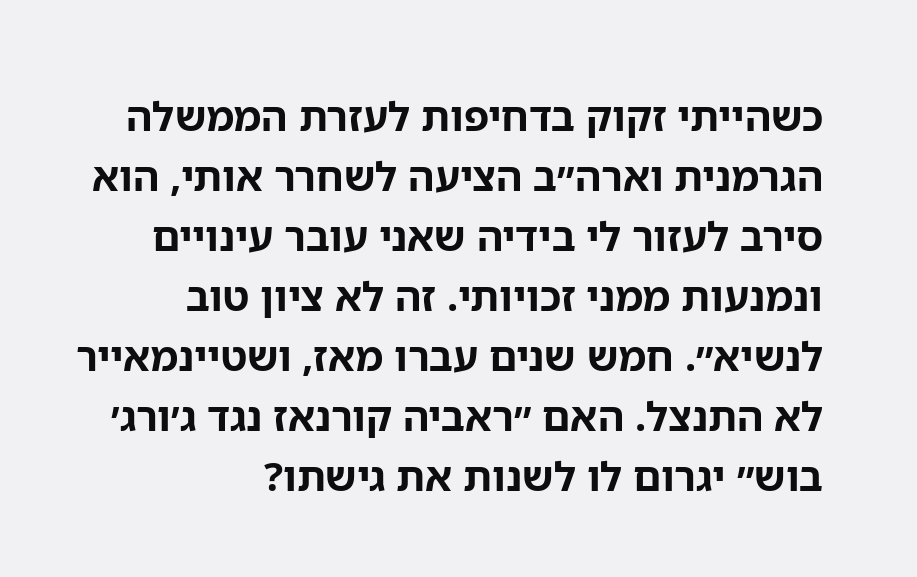כשהייתי זקוק בדחיפות לעזרת הממשלה הגרמנית וארה״ב הציעה לשחרר אותי, הוא סירב לעזור לי בידיה שאני עובר עינויים ונמנעות ממני זכויותי. זה לא ציון טוב לנשיא״. חמש שנים עברו מאז, ושטיינמאייר לא התנצל. האם ״ראביה קורנאז נגד ג׳ורג׳ בוש״ יגרום לו לשנות את גישתו?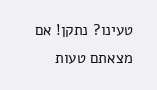טעינו? נתקן! אם מצאתם טעות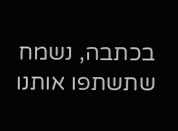בכתבה, נשמח שתשתפו אותנו